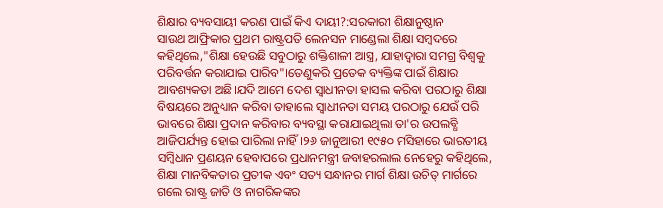ଶିକ୍ଷାର ବ୍ୟବସାୟୀ କରଣ ପାଇଁ କିଏ ଦାୟୀ?:ସରକାରୀ ଶିକ୍ଷାନୁଷ୍ଠାନ
ସାଉଥ ଆଫ୍ରିକାର ପ୍ରଥମ ରାଷ୍ଟ୍ରପତି ଲେନସନ ମାଣ୍ଡେଲା ଶିକ୍ଷା ସମ୍ବଦରେ କହିଥିଲେ,"ଶିକ୍ଷା ହେଉଛି ସବୁଠାରୁ ଶକ୍ତିଶାଳୀ ଆସ୍ତ୍ର, ଯାହାଦ୍ୱାରା ସମଗ୍ର ବିଶ୍ବକୁ ପରିବର୍ତ୍ତନ କରାଯାଇ ପାରିବ"।ତେଣୁକରି ପ୍ରତେକ ବ୍ୟକ୍ତିଙ୍କ ପାଇଁ ଶିକ୍ଷାର ଆବଶ୍ୟକତା ଅଛି।ଯଦି ଆମେ ଦେଶ ସ୍ଵାଧୀନତା ହାସଲ କରିବା ପରଠାରୁ ଶିକ୍ଷା ବିଷୟରେ ଅନୁଧ୍ୟାନ କରିବା ତାହାଲେ ସ୍ବାଧୀନତା ସମୟ ପରଠାରୁ ଯେଉଁ ପରି ଭାବରେ ଶିକ୍ଷା ପ୍ରଦାନ କରିବାର ବ୍ୟବସ୍ଥା କରାଯାଇଥିଲା ତା'ର ଉପଲବ୍ଧି ଆଜିପର୍ଯ୍ୟନ୍ତ ହୋଇ ପାରିଲା ନାହିଁ।୨୬ ଜାନୁଆରୀ ୧୯୫୦ ମସିହାରେ ଭାରତୀୟ ସମ୍ବିଧାନ ପ୍ରଣୟନ ହେବାପରେ ପ୍ରଧାନମନ୍ତ୍ରୀ ଜବାହରଲାଲ ନେହେରୁ କହିଥିଲେ, ଶିକ୍ଷା ମାନବିକତାର ପ୍ରତୀକ ଏବଂ ସତ୍ୟ ସନ୍ଧାନର ମାର୍ଗ ଶିକ୍ଷା ଉଚିତ୍ ମାର୍ଗରେ ଗଲେ ରାଷ୍ଟ୍ର ଜାତି ଓ ନାଗରିକଙ୍କର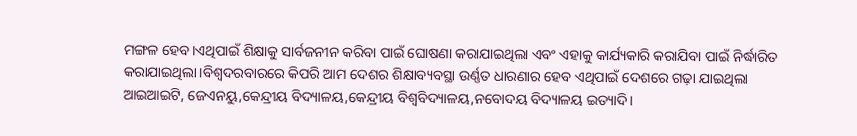ମଙ୍ଗଳ ହେବ।ଏଥିପାଇଁ ଶିକ୍ଷାକୁ ସାର୍ବଜନୀନ କରିବା ପାଇଁ ଘୋଷଣା କରାଯାଇଥିଲା ଏବଂ ଏହାକୁ କାର୍ଯ୍ୟକାରି କରାଯିବା ପାଇଁ ନିର୍ଦ୍ଧାରିତ କରାଯାଇଥିଲା।ବିଶ୍ଵଦରବାରରେ କିପରି ଆମ ଦେଶର ଶିକ୍ଷାବ୍ୟବସ୍ଥା ଉର୍ଣ୍ଣତ ଧାରଣାର ହେବ ଏଥିପାଇଁ ଦେଶରେ ଗଢ଼ା ଯାଇଥିଲା ଆଇଆଇଟି, ଜେଏନୟୁ,କେନ୍ଦ୍ରୀୟ ବିଦ୍ୟାଳୟ,କେନ୍ଦ୍ରୀୟ ବିଶ୍ଵବିଦ୍ୟାଳୟ,ନବୋଦୟ ବିଦ୍ୟାଳୟ ଇତ୍ୟାଦି।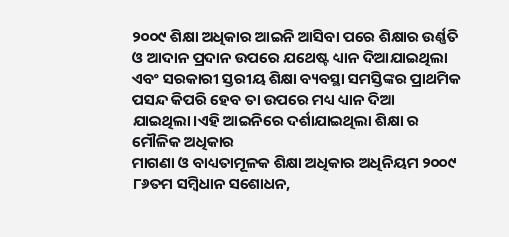୨୦୦୯ ଶିକ୍ଷା ଅଧିକାର ଆଇନି ଆସିବା ପରେ ଶିକ୍ଷାର ଉର୍ଣ୍ଣତି ଓ ଆଦାନ ପ୍ରଦାନ ଉପରେ ଯଥେଷ୍ଟ ଧ୍ୟାନ ଦିଆଯାଇଥିଲା ଏବଂ ସରକାରୀ ସ୍ତରୀୟ ଶିକ୍ଷା ବ୍ୟବସ୍ଥା ସମସ୍ତିଙ୍କର ପ୍ରାଥମିକ ପସନ୍ଦ କିପରି ହେବ ତା ଉପରେ ମଧ୍ୟ ଧ୍ୟାନ ଦିଆ ଯାଇଥିଲା।ଏହି ଆଇନିରେ ଦର୍ଶାଯାଇଥିଲା ଶିକ୍ଷା ର ମୌଳିକ ଅଧିକାର
ମାଗଣା ଓ ବାଧ୍ୟତାମୂଳକ ଶିକ୍ଷା ଅଧିକାର ଅଧିନିୟମ ୨୦୦୯
୮୬ତମ ସମ୍ବିଧାନ ସଶୋଧନ,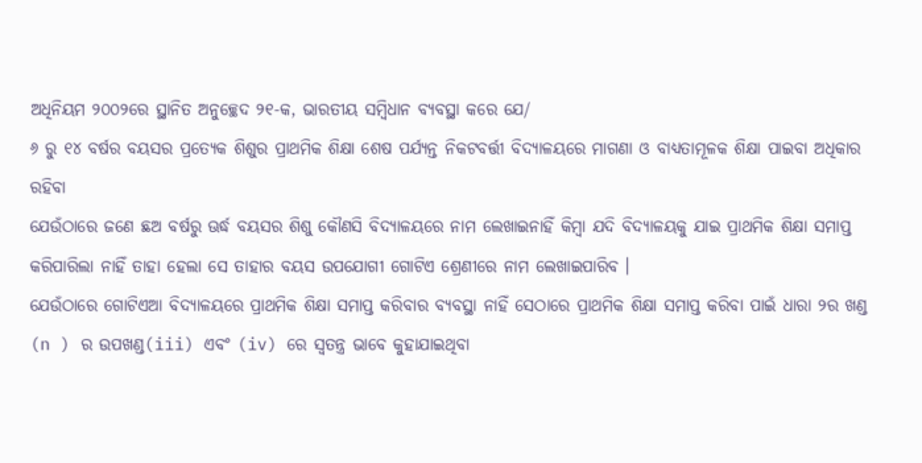ଅଧିନିୟମ ୨୦୦୨ରେ ସ୍ଥାନିତ ଅନୁଚ୍ଛେଦ ୨୧-କ, ଭାରତୀୟ ସମ୍ବିଧାନ ବ୍ୟବସ୍ଥା କରେ ଯେ/
୬ ରୁ ୧୪ ବର୍ଷର ବୟସର ପ୍ରତ୍ୟେକ ଶିଶୁର ପ୍ରାଥମିକ ଶିକ୍ଷା ଶେଷ ପର୍ଯ୍ୟନ୍ତ ନିକଟବର୍ତ୍ତୀ ବିଦ୍ୟାଳୟରେ ମାଗଣା ଓ ବାଧ୍ୟତାମୂଳକ ଶିକ୍ଷା ପାଇବା ଅଧିକାର ରହିବା
ଯେଉଁଠାରେ ଜଣେ ଛଅ ବର୍ଷରୁ ଊର୍ଦ୍ଧ ବୟସର ଶିଶୁ କୌଣସି ବିଦ୍ୟାଳୟରେ ନାମ ଲେଖାଇନାହିଁ କିମ୍ବା ଯଦି ବିଦ୍ୟାଳୟକୁ ଯାଇ ପ୍ରାଥମିକ ଶିକ୍ଷା ସମାପ୍ତ କରିପାରିଲା ନାହିଁ ତାହା ହେଲା ସେ ତାହାର ବୟସ ଉପଯୋଗୀ ଗୋଟିଏ ଶ୍ରେଣୀରେ ନାମ ଲେଖାଇପାରିବ ।
ଯେଉଁଠାରେ ଗୋଟିଏଆ ବିଦ୍ୟାଳୟରେ ପ୍ରାଥମିକ ଶିକ୍ଷା ସମାପ୍ତ କରିବାର ବ୍ୟବସ୍ଥା ନାହିଁ ସେଠାରେ ପ୍ରାଥମିକ ଶିକ୍ଷା ସମାପ୍ତ କରିବା ପାଇଁ ଧାରା ୨ର ଖଣ୍ଡ (n ) ର ଉପଖଣ୍ଡ(iii) ଏବଂ (iv) ରେ ସ୍ବତନ୍ତ୍ର ଭାବେ କୁହାଯାଇଥିବା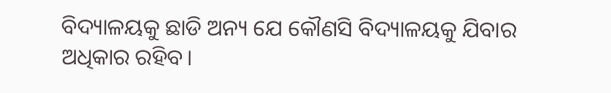ବିଦ୍ୟାଳୟକୁ ଛାଡି ଅନ୍ୟ ଯେ କୌଣସି ବିଦ୍ୟାଳୟକୁ ଯିବାର ଅଧିକାର ରହିବ।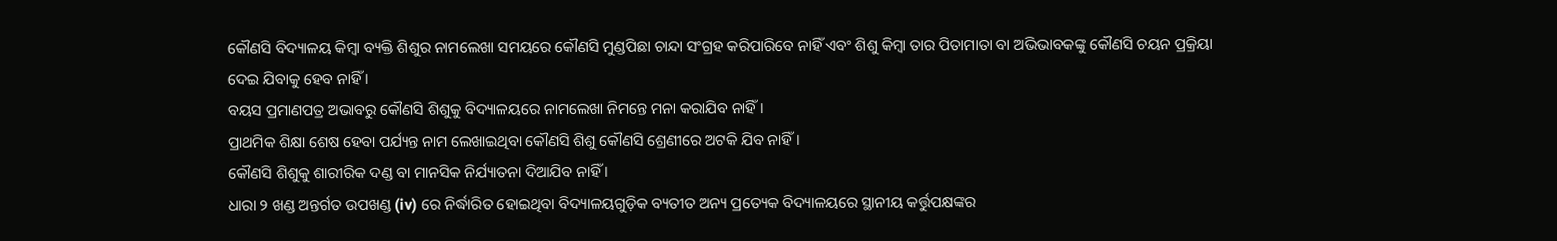କୌଣସି ବିଦ୍ୟାଳୟ କିମ୍ବା ବ୍ୟକ୍ତି ଶିଶୁର ନାମଲେଖା ସମୟରେ କୌଣସି ମୁଣ୍ଡପିଛା ଚାନ୍ଦା ସଂଗ୍ରହ କରିପାରିବେ ନାହିଁ ଏବଂ ଶିଶୁ କିମ୍ବା ତାର ପିତାମାତା ବା ଅଭିଭାବକଙ୍କୁ କୌଣସି ଚୟନ ପ୍ରକ୍ରିୟା ଦେଇ ଯିବାକୁ ହେବ ନାହିଁ ।
ବୟସ ପ୍ରମାଣପତ୍ର ଅଭାବରୁ କୌଣସି ଶିଶୁକୁ ବିଦ୍ୟାଳୟରେ ନାମଲେଖା ନିମନ୍ତେ ମନା କରାଯିବ ନାହିଁ ।
ପ୍ରାଥମିକ ଶିକ୍ଷା ଶେଷ ହେବା ପର୍ଯ୍ୟନ୍ତ ନାମ ଲେଖାଇଥିବା କୌଣସି ଶିଶୁ କୌଣସି ଶ୍ରେଣୀରେ ଅଟକି ଯିବ ନାହିଁ ।
କୌଣସି ଶିଶୁକୁ ଶାରୀରିକ ଦଣ୍ଡ ବା ମାନସିକ ନିର୍ଯ୍ୟାତନା ଦିଆଯିବ ନାହିଁ ।
ଧାରା ୨ ଖଣ୍ଡ ଅନ୍ତର୍ଗତ ଉପଖଣ୍ଡ (iv) ରେ ନିର୍ଦ୍ଧାରିତ ହୋଇଥିବା ବିଦ୍ୟାଳୟଗୁଡ଼ିକ ବ୍ୟତୀତ ଅନ୍ୟ ପ୍ରତ୍ୟେକ ବିଦ୍ୟାଳୟରେ ସ୍ଥାନୀୟ କର୍ତ୍ତୁପକ୍ଷଙ୍କର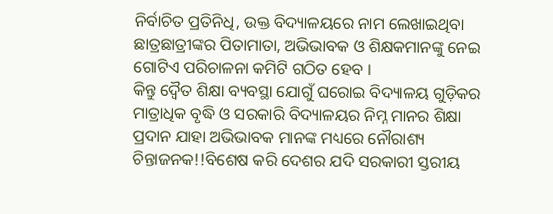ନିର୍ବାଚିତ ପ୍ରତିନିଧି, ଉକ୍ତ ବିଦ୍ୟାଳୟରେ ନାମ ଲେଖାଇଥିବା ଛାତ୍ରଛାତ୍ରୀଙ୍କର ପିତାମାତା, ଅଭିଭାବକ ଓ ଶିକ୍ଷକମାନଙ୍କୁ ନେଇ ଗୋଟିଏ ପରିଚାଳନା କମିଟି ଗଠିତ ହେବ ।
କିନ୍ତୁ ଦ୍ୱୈତ ଶିକ୍ଷା ବ୍ୟବସ୍ଥା ଯୋଗୁଁ ଘରୋଇ ବିଦ୍ୟାଳୟ ଗୁଡ଼ିକର ମାତ୍ରାଧିକ ବୃଦ୍ଧି ଓ ସରକାରି ବିଦ୍ୟାଳୟର ନିମ୍ନ ମାନର ଶିକ୍ଷା ପ୍ରଦାନ ଯାହା ଅଭିଭାବକ ମାନଙ୍କ ମଧ୍ୟରେ ନୌରାଶ୍ୟ ଚିନ୍ତାଜନକ!!ବିଶେଷ କରି ଦେଶର ଯଦି ସରକାରୀ ସ୍ତରୀୟ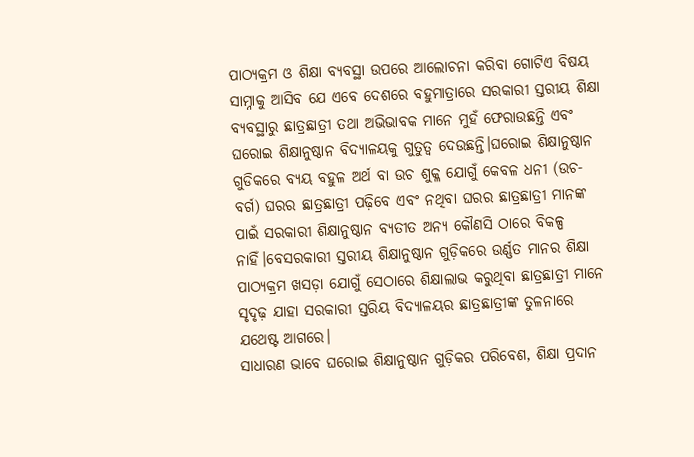ପାଠ୍ୟକ୍ରମ ଓ ଶିକ୍ଷା ବ୍ୟବସ୍ଥା ଉପରେ ଆଲୋଚନା କରିବା ଗୋଟିଏ ବିଷୟ ସାମ୍ନାକୁ ଆସିବ ଯେ ଏବେ ଦେଶରେ ବହୁମାତ୍ରାରେ ସରକାରୀ ସ୍ତରୀୟ ଶିକ୍ଷା ବ୍ୟବସ୍ଥାରୁ ଛାତ୍ରଛାତ୍ରୀ ତଥା ଅଭିଭାବକ ମାନେ ମୁହଁ ଫେରାଉଛନ୍ତି ଏବଂ ଘରୋଇ ଶିକ୍ଷାନୁଷ୍ଠାନ ବିଦ୍ୟାଳୟକୁ ଗୁତୁତ୍ୱ ଦେଉଛନ୍ତି।ଘରୋଇ ଶିକ୍ଷାନୁଷ୍ଠାନ ଗୁଡିକରେ ବ୍ୟୟ ବହୁଳ ଅର୍ଥ ବା ଉଚ ଶୁକ୍ଳ ଯୋଗୁଁ କେବଳ ଧନୀ (ଉଚ-ବର୍ଗ) ଘରର ଛାତ୍ରଛାତ୍ରୀ ପଢ଼ିବେ ଏବଂ ନଥିବା ଘରର ଛାତ୍ରଛାତ୍ରୀ ମାନଙ୍କ ପାଇଁ ସରକାରୀ ଶିକ୍ଷାନୁଷ୍ଠାନ ବ୍ୟତୀତ ଅନ୍ୟ କୌଣସି ଠାରେ ବିକଳ୍ପ ନାହିଁ।ବେସରକାରୀ ସ୍ତରୀୟ ଶିକ୍ଷାନୁଷ୍ଠାନ ଗୁଡ଼ିକରେ ଉର୍ଣ୍ଣତ ମାନର ଶିକ୍ଷା ପାଠ୍ୟକ୍ରମ ଖସଡ଼ା ଯୋଗୁଁ ସେଠାରେ ଶିକ୍ଷାଲାଭ କରୁଥିବା ଛାତ୍ରଛାତ୍ରୀ ମାନେ ସୃଦୃଢ଼ ଯାହା ସରକାରୀ ସ୍ତରିୟ ବିଦ୍ୟାଳୟର ଛାତ୍ରଛାତ୍ରୀଙ୍କ ତୁଳନାରେ ଯଥେଷ୍ଟ ଆଗରେ।
ସାଧାରଣ ଭାବେ ଘରୋଇ ଶିକ୍ଷାନୁଷ୍ଠାନ ଗୁଡ଼ିକର ପରିବେଶ, ଶିକ୍ଷା ପ୍ରଦାନ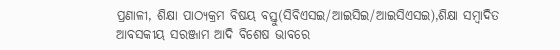ପ୍ରଣାଳୀ, ଶିକ୍ଷା ପାଠ୍ୟକ୍ରମ ବିଷୟ ବସ୍ତୁ(ସିବିଏସଇ/ଆଇସିଇ/ଆଇସିଏସଇ),ଶିକ୍ଷା ସମ୍ବାଦିତ ଆବସକୀୟ ସରଞ୍ଜାମ ଆଦି ବିଶେଷ ଭାବରେ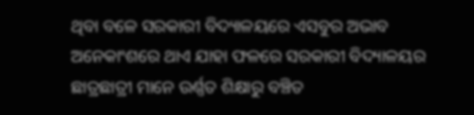ଥିବା ବଳେ ସରକାରୀ ବିଦ୍ୟାଳୟରେ ଏସବୁର ଅଭାବ ଅନେକାଂଶରେ ଥାଏ ଯାହା ଫଳରେ ସରକାରୀ ବିଦ୍ୟାଳୟର ଛାତ୍ରଛାତ୍ରୀ ମାନେ ଉର୍ଣ୍ଣତ ଶିକ୍ଷାରୁ ବଞ୍ଚିତ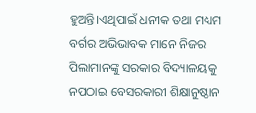ହୁଅନ୍ତି।ଏଥିପାଇଁ ଧନୀକ ତଥା ମଧ୍ୟମ ବର୍ଗର ଅଭିଭାବକ ମାନେ ନିଜର ପିଲାମାନଙ୍କୁ ସରକାର ବିଦ୍ୟାଳୟକୁ ନପଠାଇ ବେସରକାରୀ ଶିକ୍ଷାନୁଷ୍ଠାନ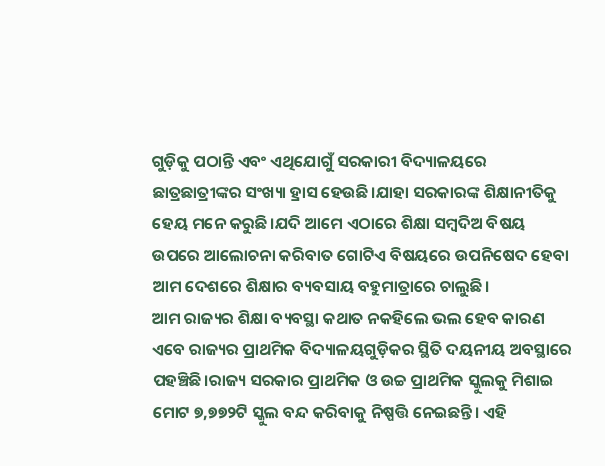ଗୁଡ଼ିକୁ ପଠାନ୍ତି ଏବଂ ଏଥିଯୋଗୁଁ ସରକାରୀ ବିଦ୍ୟାଳୟରେ ଛାତ୍ରଛାତ୍ରୀଙ୍କର ସଂଖ୍ୟା ହ୍ରାସ ହେଉଛି।ଯାହା ସରକାରଙ୍କ ଶିକ୍ଷାନୀତିକୁ ହେୟ ମନେ କରୁଛି।ଯଦି ଆମେ ଏଠାରେ ଶିକ୍ଷା ସମ୍ବଦିଅ ବିଷୟ ଉପରେ ଆଲୋଚନା କରିବାତ ଗୋଟିଏ ବିଷୟରେ ଉପନିଷେଦ ହେବା ଆମ ଦେଶରେ ଶିକ୍ଷାର ବ୍ୟବସାୟ ବହୁମାତ୍ରାରେ ଚାଲୁଛି।
ଆମ ରାଜ୍ୟର ଶିକ୍ଷା ବ୍ୟବସ୍ଥା କଥାତ ନକହିଲେ ଭଲ ହେବ କାରଣ ଏବେ ରାଜ୍ୟର ପ୍ରାଥମିକ ବିଦ୍ୟାଳୟଗୁଡ଼ିକର ସ୍ଥିତି ଦୟନୀୟ ଅବସ୍ଥାରେ ପହଞ୍ଚିଛି।ରାଜ୍ୟ ସରକାର ପ୍ରାଥମିକ ଓ ଉଚ୍ଚ ପ୍ରାଥମିକ ସ୍କୁଲକୁ ମିଶାଇ ମୋଟ ୭,୭୭୨ଟି ସ୍କୁଲ ବନ୍ଦ କରିବାକୁ ନିଷ୍ପତ୍ତି ନେଇଛନ୍ତି। ଏହି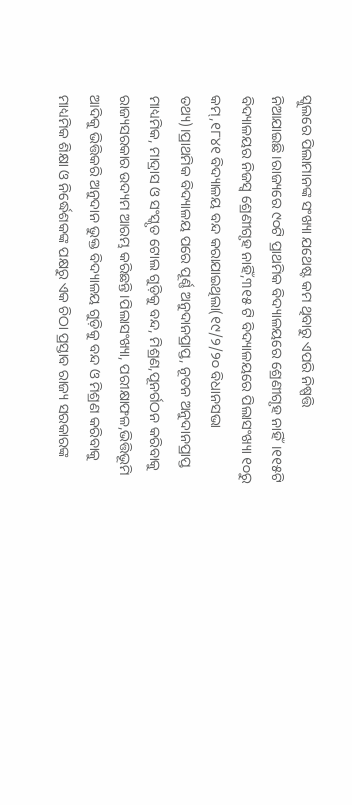ସ୍କୁଲରେ ପିଲାମାନଙ୍କ ସଂଖ୍ୟା ଯଥେଷ୍ଟ କମ ଥିବାରୁ ଏପରି ନିଷ୍ପତ୍ତି ନିଆଯାଇଛି।ରାଜ୍ୟରେ ୯୦ଟି ପ୍ରାଥମିକ ବିଦ୍ୟାଳୟରେ ଶ୍ରେଣୀଗୃହ ନାହିଁ।୧୧୫ଟି ବିଦ୍ୟାଳୟର ନିଜସ୍ଵ ଶ୍ରେଣୀଗୃହ ନାହିଁ,୩୧୫ ଟି ବିଦ୍ୟାଳୟରେ ପିଲାସଂଖ୍ୟା ୧୦ରୁ କମ୍,୧୮୪୧ ବିଦ୍ୟାଳୟ ବନ୍ଦ କରାଯାଇଥିଲା(୧୯/୨/୨୦ ବିଧାନସଭା ତଥ୍ୟ)।ପ୍ରାଥମିକ ବିଦ୍ୟାଳୟ ପରେ ପୂର୍ଣ୍ଣ ଅନୁଦାନପ୍ରାପ୍ତ, ନୂତନ ଅନୁଦାନପ୍ରାପ୍ତ ମାଧ୍ୟମିକ, ମାଦ୍ରାସ ଓ ସଂସ୍କୃତ ଟୋଲ ଗୁଡ଼ିକୁ ବନ୍ଦ, ମିଶ୍ରଣ,ପୂନର୍ଗଠନ କରିବାକୁ ରାଜ୍ୟସରକାର ଉଦ୍ୟମ ଆରମ୍ଭ କରିଛନ୍ତି।ପିଲାସଂଖ୍ୟା, ପରୀକ୍ଷାଫଳ,ଭିତ୍ତିଭୂମି ଆଦିକୁ ଭିତ୍ତିକରି ଅନୁଦାନ ଭୁକ୍ତ ବିଦ୍ୟାଳୟ ଗୁଡ଼ିକୁ ବନ୍ଦ ଓ ମିଶ୍ରଣ କରିବାକୁ ମାଧ୍ୟମିକ ଶିକ୍ଷା ଓ ନିର୍ଦ୍ଧେଶକଙ୍କ ପକ୍ଷରୁ ଏକ ଚିଠା ପ୍ରସ୍ତାବ ରାଜ୍ୟ ସରକାରଙ୍କ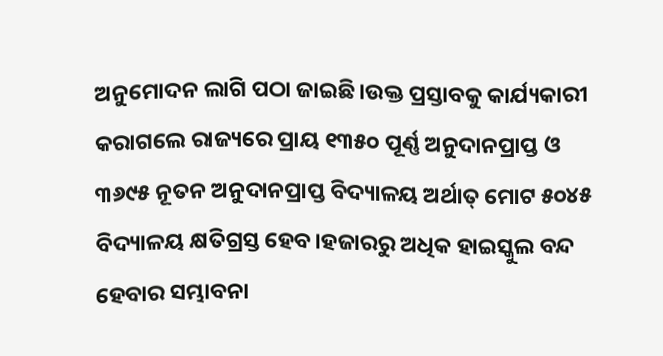ଅନୁମୋଦନ ଲାଗି ପଠା ଜାଇଛି।ଉକ୍ତ ପ୍ରସ୍ତାବକୁ କାର୍ଯ୍ୟକାରୀ କରାଗଲେ ରାଜ୍ୟରେ ପ୍ରାୟ ୧୩୫୦ ପୂର୍ଣ୍ଣ ଅନୁଦାନପ୍ରାପ୍ତ ଓ ୩୬୯୫ ନୂତନ ଅନୁଦାନପ୍ରାପ୍ତ ବିଦ୍ୟାଳୟ ଅର୍ଥାତ୍ ମୋଟ ୫୦୪୫ ବିଦ୍ୟାଳୟ କ୍ଷତିଗ୍ରସ୍ତ ହେବ।ହଜାରରୁ ଅଧିକ ହାଇସ୍କୁଲ ବନ୍ଦ ହେବାର ସମ୍ଭାବନା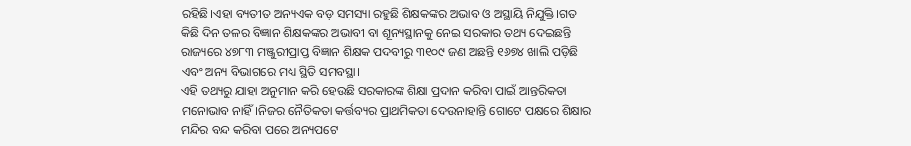ରହିଛି।ଏହା ବ୍ୟତୀତ ଅନ୍ୟଏକ ବଡ଼ ସମସ୍ୟା ରହୁଛି ଶିକ୍ଷକଙ୍କର ଅଭାବ ଓ ଅସ୍ଥାୟି ନିଯୁକ୍ତି।ଗତ କିଛି ଦିନ ତଳର ବିଜ୍ଞାନ ଶିକ୍ଷକଙ୍କର ଅଭାବୀ ବା ଶୂନ୍ୟସ୍ଥାନକୁ ନେଇ ସରକାର ତଥ୍ୟ ଦେଇଛନ୍ତି ରାଜ୍ୟରେ ୪୭୮୩ ମଞ୍ଜୁରୀପ୍ରାପ୍ତ ବିଜ୍ଞାନ ଶିକ୍ଷକ ପଦବୀରୁ ୩୧୦୯ ଜଣ ଅଛନ୍ତି ୧୬୭୪ ଖାଲି ପଡ଼ିଛି ଏବଂ ଅନ୍ୟ ବିଭାଗରେ ମଧ୍ୟ ସ୍ଥିତି ସମବସ୍ଥା।
ଏହି ତଥ୍ୟରୁ ଯାହା ଅନୁମାନ କରି ହେଉଛି ସରକାରଙ୍କ ଶିକ୍ଷା ପ୍ରଦାନ କରିବା ପାଇଁ ଆନ୍ତରିକତା ମନୋଭାବ ନାହିଁ।ନିଜର ନୈତିକତା କର୍ତ୍ତବ୍ୟର ପ୍ରାଥମିକତା ଦେଉନାହାନ୍ତି ଗୋଟେ ପକ୍ଷରେ ଶିକ୍ଷାର ମନ୍ଦିର ବନ୍ଦ କରିବା ପରେ ଅନ୍ୟପଟେ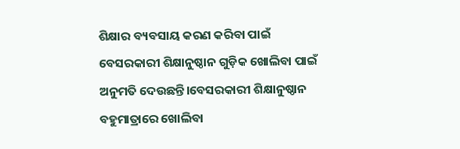ଶିକ୍ଷାର ବ୍ୟବସାୟ କରଣ କରିବା ପାଇଁ ବେସରକାରୀ ଶିକ୍ଷାନୁଷ୍ଠାନ ଗୁଡ଼ିକ ଖୋଲିବା ପାଇଁ ଅନୁମତି ଦେଉଛନ୍ତି।ବେସରକାରୀ ଶିକ୍ଷାନୁଷ୍ଠାନ ବହୁମାତ୍ରାରେ ଖୋଲିବା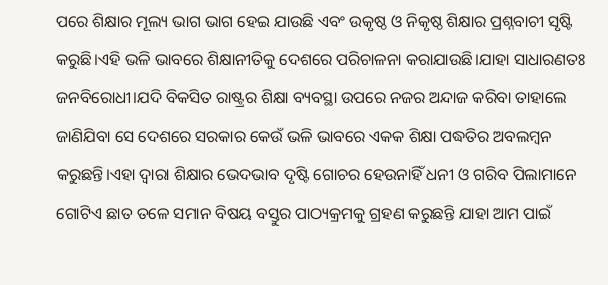ପରେ ଶିକ୍ଷାର ମୂଲ୍ୟ ଭାଗ ଭାଗ ହେଇ ଯାଉଛି ଏବଂ ଉକୃଷ୍ଠ ଓ ନିକୃଷ୍ଠ ଶିକ୍ଷାର ପ୍ରଶ୍ନବାଚୀ ସୃଷ୍ଟି କରୁଛି।ଏହି ଭଳି ଭାବରେ ଶିକ୍ଷାନୀତିକୁ ଦେଶରେ ପରିଚାଳନା କରାଯାଉଛି।ଯାହା ସାଧାରଣତଃ ଜନବିରୋଧୀ।ଯଦି ବିକସିତ ରାଷ୍ଟ୍ରର ଶିକ୍ଷା ବ୍ୟବସ୍ଥା ଉପରେ ନଜର ଅନ୍ଦାଜ କରିବା ତାହାଲେ ଜାଣିଯିବା ସେ ଦେଶରେ ସରକାର କେଉଁ ଭଳି ଭାବରେ ଏକକ ଶିକ୍ଷା ପଦ୍ଧତିର ଅବଲମ୍ବନ କରୁଛନ୍ତି।ଏହା ଦ୍ୱାରା ଶିକ୍ଷାର ଭେଦଭାବ ଦୃଷ୍ଟି ଗୋଚର ହେଉନାହିଁ ଧନୀ ଓ ଗରିବ ପିଲାମାନେ ଗୋଟିଏ ଛାତ ତଳେ ସମାନ ବିଷୟ ବସ୍ତୁର ପାଠ୍ୟକ୍ରମକୁ ଗ୍ରହଣ କରୁଛନ୍ତି ଯାହା ଆମ ପାଇଁ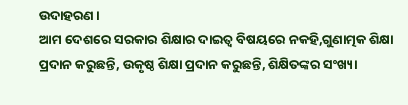ଉଦାହରଣ।
ଆମ ଦେଶରେ ସରକାର ଶିକ୍ଷାର ଦାଇତ୍ୱ ବିଷୟରେ ନକହି,ଗୁଣାତ୍ମକ ଶିକ୍ଷା ପ୍ରଦାନ କରୁଛନ୍ତି, ଉକୃଷ୍ଠ ଶିକ୍ଷା ପ୍ରଦାନ କରୁଛନ୍ତି, ଶିକ୍ଷିତଙ୍କର ସଂଖ୍ୟା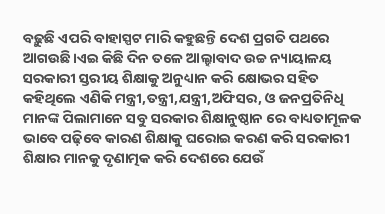ବଢ଼ୁଛି ଏପରି ବାହାସ୍ପଟ ମାରି କହୁଛନ୍ତି ଦେଶ ପ୍ରଗତି ପଥରେ ଆଗଉଛି।ଏଇ କିଛି ଦିନ ତଳେ ଆଲ୍ହାବାଦ ଉଚ୍ଚ ନ୍ୟାୟାଳୟ ସରକାରୀ ସ୍ତରୀୟ ଶିକ୍ଷାକୁ ଅନୁଧ୍ୟାନ କରି କ୍ଷୋଭର ସହିତ କହିଥିଲେ ଏଣିକି ମନ୍ତ୍ରୀ,ତନ୍ତ୍ରୀ,ଯନ୍ତ୍ରୀ,ଅଫିସର, ଓ ଜନପ୍ରତିନିଧି ମାନଙ୍କ ପିଲାମାନେ ସବୁ ସରକାର ଶିକ୍ଷାନୁଷ୍ଠାନ ରେ ବାଧ୍ୟତାମୂଳକ ଭାବେ ପଢ଼ିବେ କାରଣ ଶିକ୍ଷାକୁ ଘରୋଇ କରଣ କରି ସରକାରୀ ଶିକ୍ଷାର ମାନକୁ ଦୃଣାତ୍ମକ କରି ଦେଶରେ ଯେଉଁ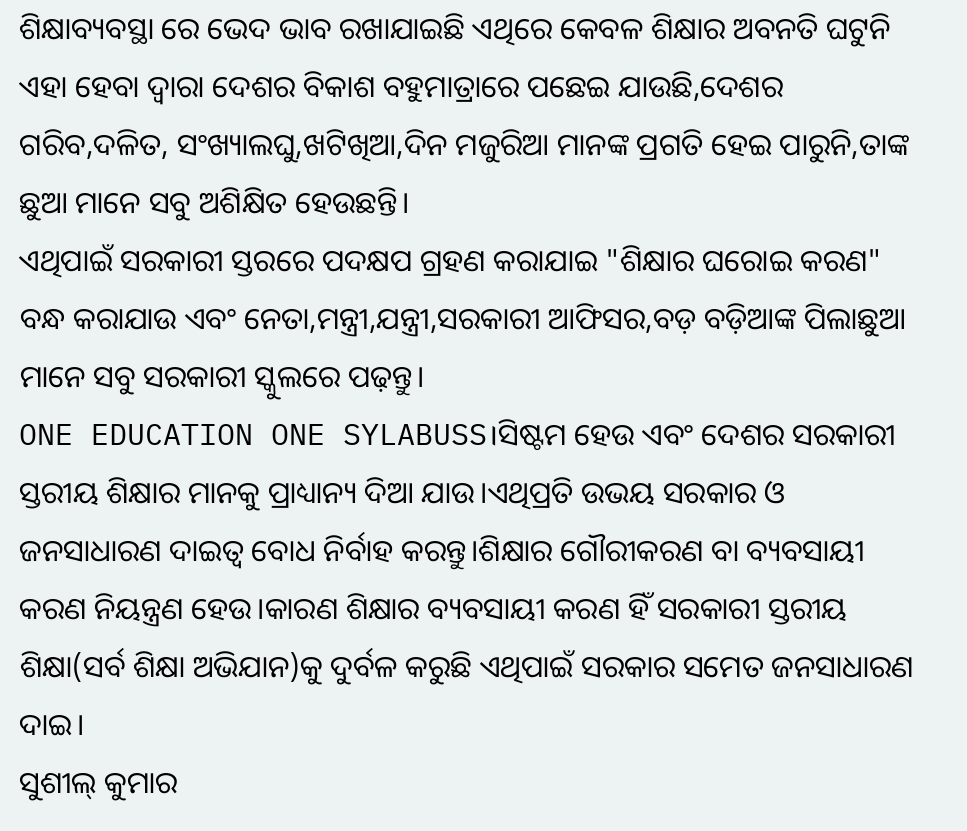ଶିକ୍ଷାବ୍ୟବସ୍ଥା ରେ ଭେଦ ଭାବ ରଖାଯାଇଛି ଏଥିରେ କେବଳ ଶିକ୍ଷାର ଅବନତି ଘଟୁନି ଏହା ହେବା ଦ୍ୱାରା ଦେଶର ବିକାଶ ବହୁମାତ୍ରାରେ ପଛେଇ ଯାଉଛି,ଦେଶର ଗରିବ,ଦଳିତ, ସଂଖ୍ୟାଲଘୁ,ଖଟିଖିଆ,ଦିନ ମଜୁରିଆ ମାନଙ୍କ ପ୍ରଗତି ହେଇ ପାରୁନି,ତାଙ୍କ ଛୁଆ ମାନେ ସବୁ ଅଶିକ୍ଷିତ ହେଉଛନ୍ତି।
ଏଥିପାଇଁ ସରକାରୀ ସ୍ତରରେ ପଦକ୍ଷପ ଗ୍ରହଣ କରାଯାଇ "ଶିକ୍ଷାର ଘରୋଇ କରଣ" ବନ୍ଧ କରାଯାଉ ଏବଂ ନେତା,ମନ୍ତ୍ରୀ,ଯନ୍ତ୍ରୀ,ସରକାରୀ ଆଫିସର,ବଡ଼ ବଡ଼ିଆଙ୍କ ପିଲାଛୁଆ ମାନେ ସବୁ ସରକାରୀ ସ୍କୁଲରେ ପଢ଼ନ୍ତୁ।
ONE EDUCATION ONE SYLABUSS।ସିଷ୍ଟମ ହେଉ ଏବଂ ଦେଶର ସରକାରୀ ସ୍ତରୀୟ ଶିକ୍ଷାର ମାନକୁ ପ୍ରାଧ୍ୟାନ୍ୟ ଦିଆ ଯାଉ।ଏଥିପ୍ରତି ଉଭୟ ସରକାର ଓ ଜନସାଧାରଣ ଦାଇତ୍ୱ ବୋଧ ନିର୍ବାହ କରନ୍ତୁ।ଶିକ୍ଷାର ଗୌରୀକରଣ ବା ବ୍ୟବସାୟୀ କରଣ ନିୟନ୍ତ୍ରଣ ହେଉ।କାରଣ ଶିକ୍ଷାର ବ୍ୟବସାୟୀ କରଣ ହିଁ ସରକାରୀ ସ୍ତରୀୟ ଶିକ୍ଷା(ସର୍ବ ଶିକ୍ଷା ଅଭିଯାନ)କୁ ଦୁର୍ବଳ କରୁଛି ଏଥିପାଇଁ ସରକାର ସମେତ ଜନସାଧାରଣ ଦାଇ।
ସୁଶୀଲ୍ କୁମାର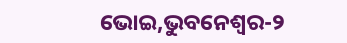ଭୋଇ,ଭୁବନେଶ୍ୱର-୨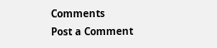Comments
Post a Comment